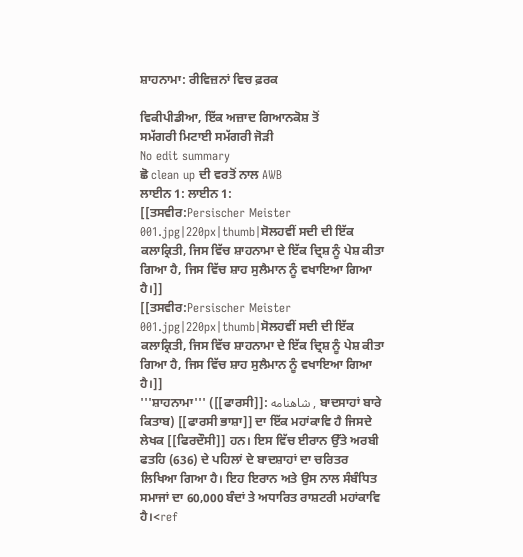ਸ਼ਾਹਨਾਮਾ: ਰੀਵਿਜ਼ਨਾਂ ਵਿਚ ਫ਼ਰਕ

ਵਿਕੀਪੀਡੀਆ, ਇੱਕ ਅਜ਼ਾਦ ਗਿਆਨਕੋਸ਼ ਤੋਂ
ਸਮੱਗਰੀ ਮਿਟਾਈ ਸਮੱਗਰੀ ਜੋੜੀ
No edit summary
ਛੋ clean up ਦੀ ਵਰਤੋਂ ਨਾਲ AWB
ਲਾਈਨ 1: ਲਾਈਨ 1:
[[ਤਸਵੀਰ:Persischer Meister 001.jpg|220px|thumb|ਸੋਲਹਵੀਂ ਸਦੀ ਦੀ ਇੱਕ ਕਲਾਕ੍ਰਿਤੀ, ਜਿਸ ਵਿੱਚ ਸ਼ਾਹਨਾਮਾ ਦੇ ਇੱਕ ਦ੍ਰਿਸ਼ ਨੂੰ ਪੇਸ਼ ਕੀਤਾ ਗਿਆ ਹੈ, ਜਿਸ ਵਿੱਚ ਸ਼ਾਹ ਸੁਲੈਮਾਨ ਨੂੰ ਵਖਾਇਆ ਗਿਆ ਹੈ।]]
[[ਤਸਵੀਰ:Persischer Meister 001.jpg|220px|thumb|ਸੋਲਹਵੀਂ ਸਦੀ ਦੀ ਇੱਕ ਕਲਾਕ੍ਰਿਤੀ, ਜਿਸ ਵਿੱਚ ਸ਼ਾਹਨਾਮਾ ਦੇ ਇੱਕ ਦ੍ਰਿਸ਼ ਨੂੰ ਪੇਸ਼ ਕੀਤਾ ਗਿਆ ਹੈ, ਜਿਸ ਵਿੱਚ ਸ਼ਾਹ ਸੁਲੈਮਾਨ ਨੂੰ ਵਖਾਇਆ ਗਿਆ ਹੈ।]]
'''ਸ਼ਾਹਨਾਮਾ''' ([[ਫਾਰਸੀ]]: شاهنامه , ਬਾਦਸਾਹਾਂ ਬਾਰੇ ਕਿਤਾਬ) [[ਫਾਰਸੀ ਭਾਸ਼ਾ]] ਦਾ ਇੱਕ ਮਹਾਂਕਾਵਿ ਹੈ ਜਿਸਦੇ ਲੇਖਕ [[ਫਿਰਦੌਸੀ]] ਹਨ। ਇਸ ਵਿੱਚ ਈਰਾਨ ਉੱਤੇ ਅਰਬੀ ਫਤਹਿ (636) ਦੇ ਪਹਿਲਾਂ ਦੇ ਬਾਦਸ਼ਾਹਾਂ ਦਾ ਚਰਿਤਰ ਲਿਖਿਆ ਗਿਆ ਹੈ। ਇਹ ਇਰਾਨ ਅਤੇ ਉਸ ਨਾਲ ਸੰਬੰਧਿਤ ਸਮਾਜਾਂ ਦਾ 60,000 ਬੰਦਾਂ ਤੇ ਅਧਾਰਿਤ ਰਾਸ਼ਟਰੀ ਮਹਾਂਕਾਵਿ ਹੈ।<ref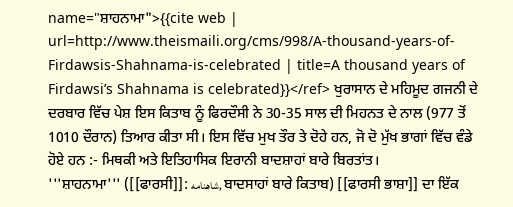name="ਸ਼ਾਹਨਾਮਾ">{{cite web | url=http://www.theismaili.org/cms/998/A-thousand-years-of-Firdawsis-Shahnama-is-celebrated | title=A thousand years of Firdawsi’s Shahnama is celebrated}}</ref> ਖੁਰਾਸਾਨ ਦੇ ਮਹਿਮੂਦ ਗਜਨੀ ਦੇ ਦਰਬਾਰ ਵਿੱਚ ਪੇਸ਼ ਇਸ ਕਿਤਾਬ ਨੂੰ ਫਿਰਦੌਸੀ ਨੇ 30-35 ਸਾਲ ਦੀ ਮਿਹਨਤ ਦੇ ਨਾਲ (977 ਤੋਂ 1010 ਦੌਰਾਨ) ਤਿਆਰ ਕੀਤਾ ਸੀ। ਇਸ ਵਿੱਚ ਮੁਖ ਤੌਰ ਤੇ ਦੋਹੇ ਹਨ, ਜੋ ਦੋ ਮੁੱਖ ਭਾਗਾਂ ਵਿੱਚ ਵੰਡੇ ਹੋਏ ਹਨ :- ਮਿਥਕੀ ਅਤੇ ਇਤਿਹਾਸਿਕ ਇਰਾਨੀ ਬਾਦਸ਼ਾਹਾਂ ਬਾਰੇ ਬਿਰਤਾਂਤ।
'''ਸ਼ਾਹਨਾਮਾ''' ([[ਫਾਰਸੀ]]: شاهنامه, ਬਾਦਸਾਹਾਂ ਬਾਰੇ ਕਿਤਾਬ) [[ਫਾਰਸੀ ਭਾਸ਼ਾ]] ਦਾ ਇੱਕ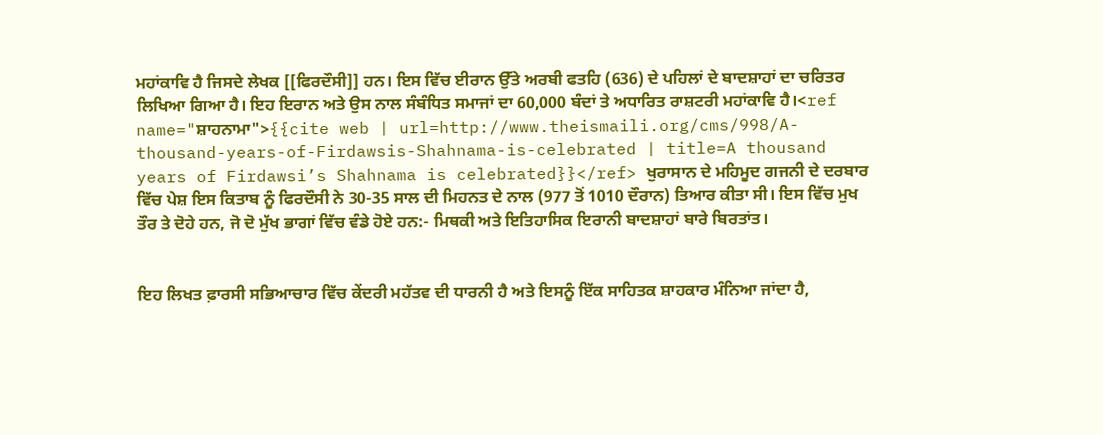ਮਹਾਂਕਾਵਿ ਹੈ ਜਿਸਦੇ ਲੇਖਕ [[ਫਿਰਦੌਸੀ]] ਹਨ। ਇਸ ਵਿੱਚ ਈਰਾਨ ਉੱਤੇ ਅਰਬੀ ਫਤਹਿ (636) ਦੇ ਪਹਿਲਾਂ ਦੇ ਬਾਦਸ਼ਾਹਾਂ ਦਾ ਚਰਿਤਰ ਲਿਖਿਆ ਗਿਆ ਹੈ। ਇਹ ਇਰਾਨ ਅਤੇ ਉਸ ਨਾਲ ਸੰਬੰਧਿਤ ਸਮਾਜਾਂ ਦਾ 60,000 ਬੰਦਾਂ ਤੇ ਅਧਾਰਿਤ ਰਾਸ਼ਟਰੀ ਮਹਾਂਕਾਵਿ ਹੈ।<ref name="ਸ਼ਾਹਨਾਮਾ">{{cite web | url=http://www.theismaili.org/cms/998/A-thousand-years-of-Firdawsis-Shahnama-is-celebrated | title=A thousand years of Firdawsi’s Shahnama is celebrated}}</ref> ਖੁਰਾਸਾਨ ਦੇ ਮਹਿਮੂਦ ਗਜਨੀ ਦੇ ਦਰਬਾਰ ਵਿੱਚ ਪੇਸ਼ ਇਸ ਕਿਤਾਬ ਨੂੰ ਫਿਰਦੌਸੀ ਨੇ 30-35 ਸਾਲ ਦੀ ਮਿਹਨਤ ਦੇ ਨਾਲ (977 ਤੋਂ 1010 ਦੌਰਾਨ) ਤਿਆਰ ਕੀਤਾ ਸੀ। ਇਸ ਵਿੱਚ ਮੁਖ ਤੌਰ ਤੇ ਦੋਹੇ ਹਨ, ਜੋ ਦੋ ਮੁੱਖ ਭਾਗਾਂ ਵਿੱਚ ਵੰਡੇ ਹੋਏ ਹਨ:- ਮਿਥਕੀ ਅਤੇ ਇਤਿਹਾਸਿਕ ਇਰਾਨੀ ਬਾਦਸ਼ਾਹਾਂ ਬਾਰੇ ਬਿਰਤਾਂਤ।


ਇਹ ਲਿਖਤ ਫ਼ਾਰਸੀ ਸਭਿਆਚਾਰ ਵਿੱਚ ਕੇਂਦਰੀ ਮਹੱਤਵ ਦੀ ਧਾਰਨੀ ਹੈ ਅਤੇ ਇਸਨੂੰ ਇੱਕ ਸਾਹਿਤਕ ਸ਼ਾਹਕਾਰ ਮੰਨਿਆ ਜਾਂਦਾ ਹੈ,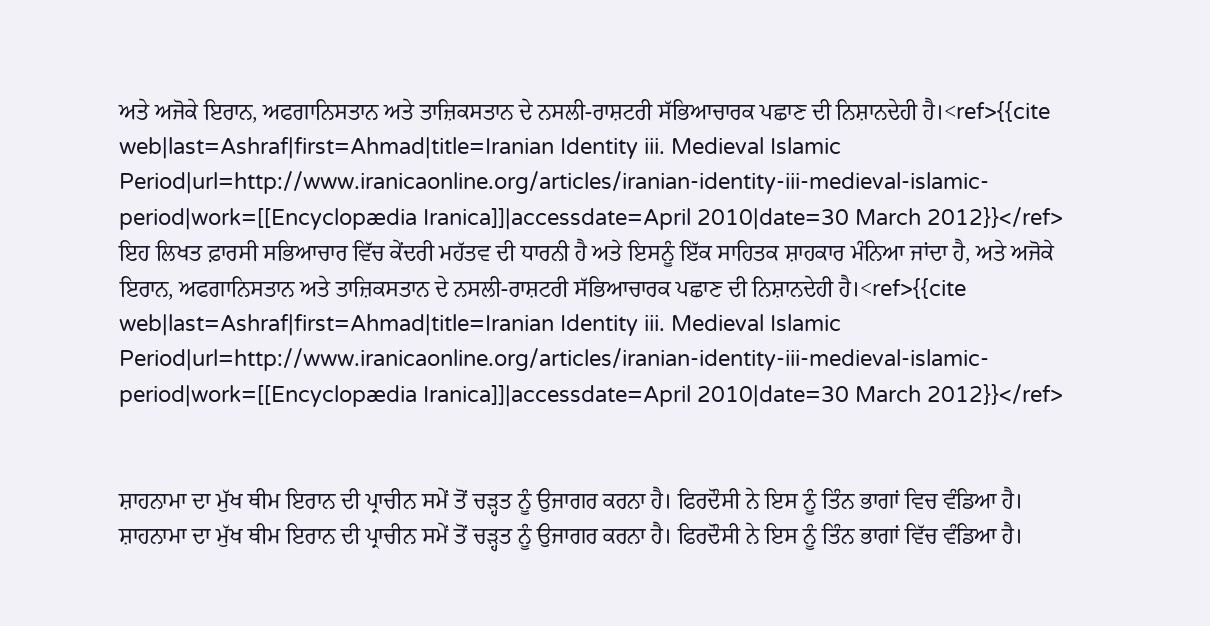ਅਤੇ ਅਜੋਕੇ ਇਰਾਨ, ਅਫਗਾਨਿਸਤਾਨ ਅਤੇ ਤਾਜ਼ਿਕਸਤਾਨ ਦੇ ਨਸਲੀ-ਰਾਸ਼ਟਰੀ ਸੱਭਿਆਚਾਰਕ ਪਛਾਣ ਦੀ ਨਿਸ਼ਾਨਦੇਹੀ ਹੈ।<ref>{{cite web|last=Ashraf|first=Ahmad|title=Iranian Identity iii. Medieval Islamic Period|url=http://www.iranicaonline.org/articles/iranian-identity-iii-medieval-islamic-period|work=[[Encyclopædia Iranica]]|accessdate=April 2010|date=30 March 2012}}</ref>
ਇਹ ਲਿਖਤ ਫ਼ਾਰਸੀ ਸਭਿਆਚਾਰ ਵਿੱਚ ਕੇਂਦਰੀ ਮਹੱਤਵ ਦੀ ਧਾਰਨੀ ਹੈ ਅਤੇ ਇਸਨੂੰ ਇੱਕ ਸਾਹਿਤਕ ਸ਼ਾਹਕਾਰ ਮੰਨਿਆ ਜਾਂਦਾ ਹੈ, ਅਤੇ ਅਜੋਕੇ ਇਰਾਨ, ਅਫਗਾਨਿਸਤਾਨ ਅਤੇ ਤਾਜ਼ਿਕਸਤਾਨ ਦੇ ਨਸਲੀ-ਰਾਸ਼ਟਰੀ ਸੱਭਿਆਚਾਰਕ ਪਛਾਣ ਦੀ ਨਿਸ਼ਾਨਦੇਹੀ ਹੈ।<ref>{{cite web|last=Ashraf|first=Ahmad|title=Iranian Identity iii. Medieval Islamic Period|url=http://www.iranicaonline.org/articles/iranian-identity-iii-medieval-islamic-period|work=[[Encyclopædia Iranica]]|accessdate=April 2010|date=30 March 2012}}</ref>


ਸ਼ਾਹਨਾਮਾ ਦਾ ਮੁੱਖ ਥੀਮ ਇਰਾਨ ਦੀ ਪ੍ਰਾਚੀਨ ਸਮੇਂ ਤੋਂ ਚੜ੍ਹਤ ਨੂੰ ਉਜਾਗਰ ਕਰਨਾ ਹੈ। ਫਿਰਦੌਸੀ ਨੇ ਇਸ ਨੂੰ ਤਿੰਨ ਭਾਗਾਂ ਵਿਚ ਵੰਡਿਆ ਹੈ।
ਸ਼ਾਹਨਾਮਾ ਦਾ ਮੁੱਖ ਥੀਮ ਇਰਾਨ ਦੀ ਪ੍ਰਾਚੀਨ ਸਮੇਂ ਤੋਂ ਚੜ੍ਹਤ ਨੂੰ ਉਜਾਗਰ ਕਰਨਾ ਹੈ। ਫਿਰਦੌਸੀ ਨੇ ਇਸ ਨੂੰ ਤਿੰਨ ਭਾਗਾਂ ਵਿੱਚ ਵੰਡਿਆ ਹੈ।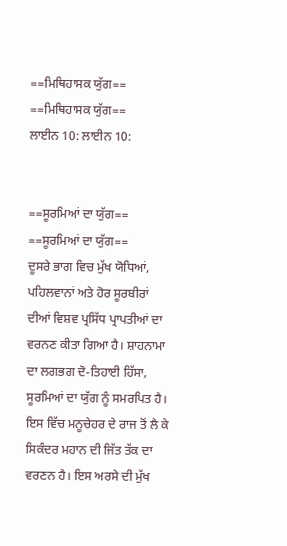==ਮਿਥਿਹਾਸਕ ਯੁੱਗ==
==ਮਿਥਿਹਾਸਕ ਯੁੱਗ==
ਲਾਈਨ 10: ਲਾਈਨ 10:


==ਸੂਰਮਿਆਂ ਦਾ ਯੁੱਗ==
==ਸੂਰਮਿਆਂ ਦਾ ਯੁੱਗ==
ਦੂਸਰੇ ਭਾਗ ਵਿਚ ਮੁੱਖ ਯੋਧਿਆਂ, ਪਹਿਲਵਾਨਾਂ ਅਤੇ ਹੋਰ ਸੂਰਬੀਰਾਂ ਦੀਆਂ ਵਿਸ਼ਵ ਪ੍ਰਸਿੱਧ ਪ੍ਰਾਪਤੀਆਂ ਦਾ ਵਰਨਣ ਕੀਤਾ ਗਿਆ ਹੈ। ਸ਼ਾਹਨਾਮਾ ਦਾ ਲਗਭਗ ਦੋ-ਤਿਹਾਈ ਹਿੱਸਾ, ਸੂਰਮਿਆਂ ਦਾ ਯੁੱਗ ਨੂੰ ਸਮਰਪਿਤ ਹੈ। ਇਸ ਵਿੱਚ ਮਨੂਚੇਹਰ ਦੇ ਰਾਜ ਤੋਂ ਲੈ ਕੇ ਸਿਕੰਦਰ ਮਹਾਨ ਦੀ ਜਿੱਤ ਤੱਕ ਦਾ ਵਰਣਨ ਹੈ। ਇਸ ਅਰਸੇ ਦੀ ਮੁੱਖ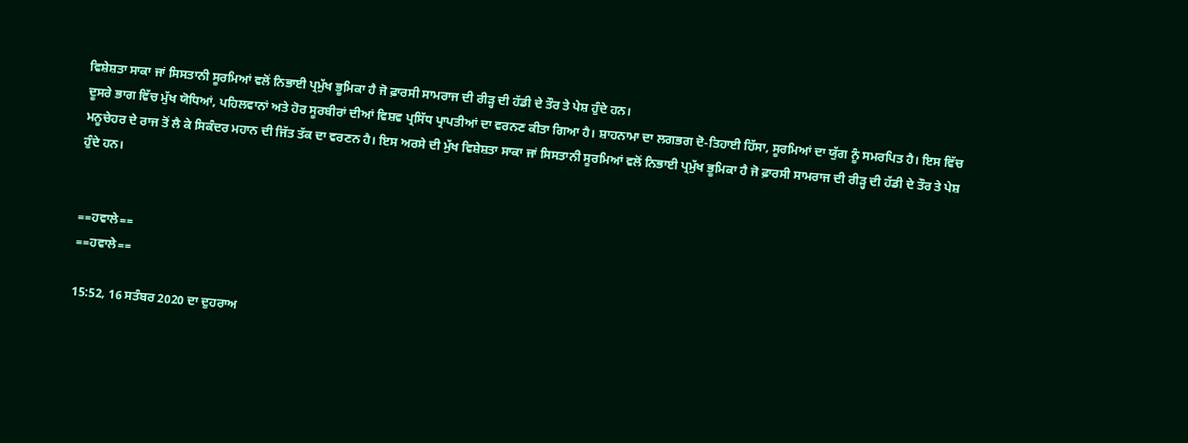ਵਿਸ਼ੇਸ਼ਤਾ ਸਾਕਾ ਜਾਂ ਸਿਸਤਾਨੀ ਸੂਰਮਿਆਂ ਵਲੋਂ ਨਿਭਾਈ ਪ੍ਰਮੁੱਖ ਭੂਮਿਕਾ ਹੈ ਜੋ ਫ਼ਾਰਸੀ ਸਾਮਰਾਜ ਦੀ ਰੀੜ੍ਹ ਦੀ ਹੱਡੀ ਦੇ ਤੌਰ ਤੇ ਪੇਸ਼ ਹੁੰਦੇ ਹਨ।
ਦੂਸਰੇ ਭਾਗ ਵਿੱਚ ਮੁੱਖ ਯੋਧਿਆਂ, ਪਹਿਲਵਾਨਾਂ ਅਤੇ ਹੋਰ ਸੂਰਬੀਰਾਂ ਦੀਆਂ ਵਿਸ਼ਵ ਪ੍ਰਸਿੱਧ ਪ੍ਰਾਪਤੀਆਂ ਦਾ ਵਰਨਣ ਕੀਤਾ ਗਿਆ ਹੈ। ਸ਼ਾਹਨਾਮਾ ਦਾ ਲਗਭਗ ਦੋ-ਤਿਹਾਈ ਹਿੱਸਾ, ਸੂਰਮਿਆਂ ਦਾ ਯੁੱਗ ਨੂੰ ਸਮਰਪਿਤ ਹੈ। ਇਸ ਵਿੱਚ ਮਨੂਚੇਹਰ ਦੇ ਰਾਜ ਤੋਂ ਲੈ ਕੇ ਸਿਕੰਦਰ ਮਹਾਨ ਦੀ ਜਿੱਤ ਤੱਕ ਦਾ ਵਰਣਨ ਹੈ। ਇਸ ਅਰਸੇ ਦੀ ਮੁੱਖ ਵਿਸ਼ੇਸ਼ਤਾ ਸਾਕਾ ਜਾਂ ਸਿਸਤਾਨੀ ਸੂਰਮਿਆਂ ਵਲੋਂ ਨਿਭਾਈ ਪ੍ਰਮੁੱਖ ਭੂਮਿਕਾ ਹੈ ਜੋ ਫ਼ਾਰਸੀ ਸਾਮਰਾਜ ਦੀ ਰੀੜ੍ਹ ਦੀ ਹੱਡੀ ਦੇ ਤੌਰ ਤੇ ਪੇਸ਼ ਹੁੰਦੇ ਹਨ।


==ਹਵਾਲੇ==
==ਹਵਾਲੇ==

15:52, 16 ਸਤੰਬਰ 2020 ਦਾ ਦੁਹਰਾਅ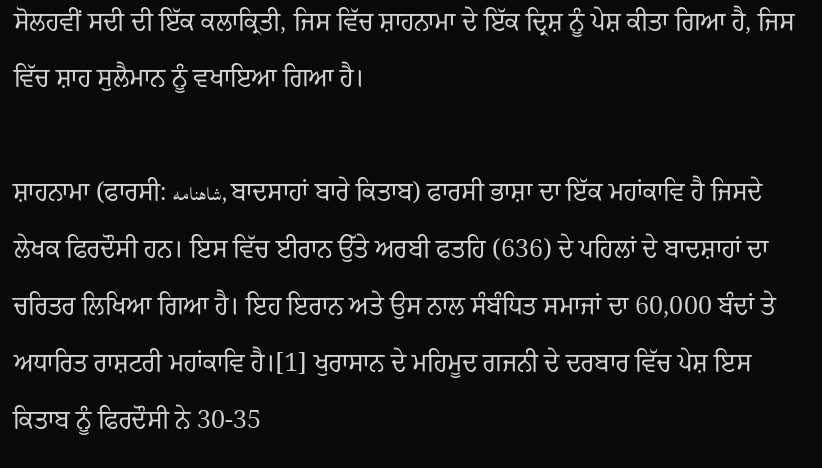ਸੋਲਹਵੀਂ ਸਦੀ ਦੀ ਇੱਕ ਕਲਾਕ੍ਰਿਤੀ, ਜਿਸ ਵਿੱਚ ਸ਼ਾਹਨਾਮਾ ਦੇ ਇੱਕ ਦ੍ਰਿਸ਼ ਨੂੰ ਪੇਸ਼ ਕੀਤਾ ਗਿਆ ਹੈ, ਜਿਸ ਵਿੱਚ ਸ਼ਾਹ ਸੁਲੈਮਾਨ ਨੂੰ ਵਖਾਇਆ ਗਿਆ ਹੈ।

ਸ਼ਾਹਨਾਮਾ (ਫਾਰਸੀ: شاهنامه, ਬਾਦਸਾਹਾਂ ਬਾਰੇ ਕਿਤਾਬ) ਫਾਰਸੀ ਭਾਸ਼ਾ ਦਾ ਇੱਕ ਮਹਾਂਕਾਵਿ ਹੈ ਜਿਸਦੇ ਲੇਖਕ ਫਿਰਦੌਸੀ ਹਨ। ਇਸ ਵਿੱਚ ਈਰਾਨ ਉੱਤੇ ਅਰਬੀ ਫਤਹਿ (636) ਦੇ ਪਹਿਲਾਂ ਦੇ ਬਾਦਸ਼ਾਹਾਂ ਦਾ ਚਰਿਤਰ ਲਿਖਿਆ ਗਿਆ ਹੈ। ਇਹ ਇਰਾਨ ਅਤੇ ਉਸ ਨਾਲ ਸੰਬੰਧਿਤ ਸਮਾਜਾਂ ਦਾ 60,000 ਬੰਦਾਂ ਤੇ ਅਧਾਰਿਤ ਰਾਸ਼ਟਰੀ ਮਹਾਂਕਾਵਿ ਹੈ।[1] ਖੁਰਾਸਾਨ ਦੇ ਮਹਿਮੂਦ ਗਜਨੀ ਦੇ ਦਰਬਾਰ ਵਿੱਚ ਪੇਸ਼ ਇਸ ਕਿਤਾਬ ਨੂੰ ਫਿਰਦੌਸੀ ਨੇ 30-35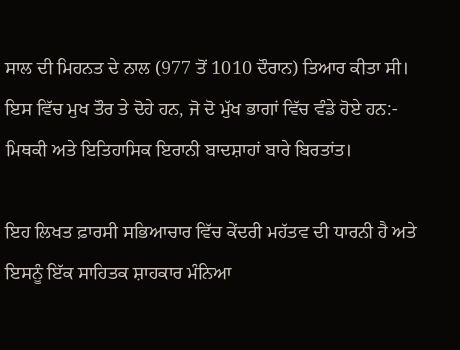ਸਾਲ ਦੀ ਮਿਹਨਤ ਦੇ ਨਾਲ (977 ਤੋਂ 1010 ਦੌਰਾਨ) ਤਿਆਰ ਕੀਤਾ ਸੀ। ਇਸ ਵਿੱਚ ਮੁਖ ਤੌਰ ਤੇ ਦੋਹੇ ਹਨ, ਜੋ ਦੋ ਮੁੱਖ ਭਾਗਾਂ ਵਿੱਚ ਵੰਡੇ ਹੋਏ ਹਨ:- ਮਿਥਕੀ ਅਤੇ ਇਤਿਹਾਸਿਕ ਇਰਾਨੀ ਬਾਦਸ਼ਾਹਾਂ ਬਾਰੇ ਬਿਰਤਾਂਤ।

ਇਹ ਲਿਖਤ ਫ਼ਾਰਸੀ ਸਭਿਆਚਾਰ ਵਿੱਚ ਕੇਂਦਰੀ ਮਹੱਤਵ ਦੀ ਧਾਰਨੀ ਹੈ ਅਤੇ ਇਸਨੂੰ ਇੱਕ ਸਾਹਿਤਕ ਸ਼ਾਹਕਾਰ ਮੰਨਿਆ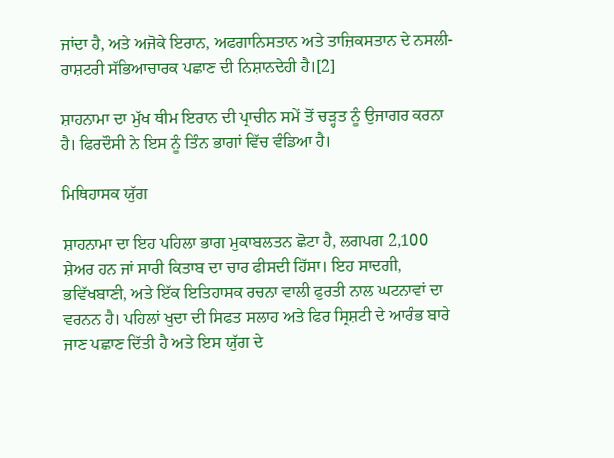ਜਾਂਦਾ ਹੈ, ਅਤੇ ਅਜੋਕੇ ਇਰਾਨ, ਅਫਗਾਨਿਸਤਾਨ ਅਤੇ ਤਾਜ਼ਿਕਸਤਾਨ ਦੇ ਨਸਲੀ-ਰਾਸ਼ਟਰੀ ਸੱਭਿਆਚਾਰਕ ਪਛਾਣ ਦੀ ਨਿਸ਼ਾਨਦੇਹੀ ਹੈ।[2]

ਸ਼ਾਹਨਾਮਾ ਦਾ ਮੁੱਖ ਥੀਮ ਇਰਾਨ ਦੀ ਪ੍ਰਾਚੀਨ ਸਮੇਂ ਤੋਂ ਚੜ੍ਹਤ ਨੂੰ ਉਜਾਗਰ ਕਰਨਾ ਹੈ। ਫਿਰਦੌਸੀ ਨੇ ਇਸ ਨੂੰ ਤਿੰਨ ਭਾਗਾਂ ਵਿੱਚ ਵੰਡਿਆ ਹੈ।

ਮਿਥਿਹਾਸਕ ਯੁੱਗ

ਸ਼ਾਹਨਾਮਾ ਦਾ ਇਹ ਪਹਿਲਾ ਭਾਗ ਮੁਕਾਬਲਤਨ ਛੋਟਾ ਹੈ, ਲਗਪਗ 2,100 ਸ਼ੇਅਰ ਹਨ ਜਾਂ ਸਾਰੀ ਕਿਤਾਬ ਦਾ ਚਾਰ ਫੀਸਦੀ ਹਿੱਸਾ। ਇਹ ਸਾਦਗੀ, ਭਵਿੱਖਬਾਣੀ, ਅਤੇ ਇੱਕ ਇਤਿਹਾਸਕ ਰਚਨਾ ਵਾਲੀ ਫੁਰਤੀ ਨਾਲ ਘਟਨਾਵਾਂ ਦਾ ਵਰਨਨ ਹੈ। ਪਹਿਲਾਂ ਖੁਦਾ ਦੀ ਸਿਫਤ ਸਲਾਹ ਅਤੇ ਫਿਰ ਸ੍ਰਿਸ਼ਟੀ ਦੇ ਆਰੰਭ ਬਾਰੇ ਜਾਣ ਪਛਾਣ ਦਿੱਤੀ ਹੈ ਅਤੇ ਇਸ ਯੁੱਗ ਦੇ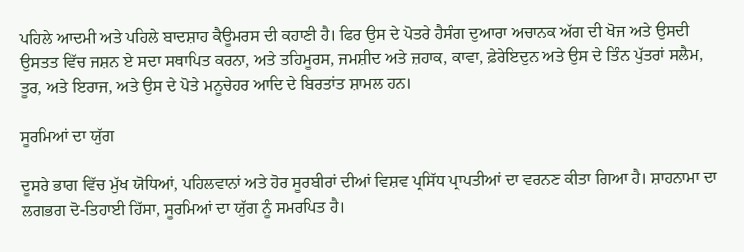ਪਹਿਲੇ ਆਦਮੀ ਅਤੇ ਪਹਿਲੇ ਬਾਦਸ਼ਾਹ ਕੈਊਮਰਸ ਦੀ ਕਹਾਣੀ ਹੈ। ਫਿਰ ਉਸ ਦੇ ਪੋਤਰੇ ਹੈਸੰਗ ਦੁਆਰਾ ਅਚਾਨਕ ਅੱਗ ਦੀ ਖੋਜ ਅਤੇ ਉਸਦੀ ਉਸਤਤ ਵਿੱਚ ਜਸ਼ਨ ਏ ਸਦਾ ਸਥਾਪਿਤ ਕਰਨਾ, ਅਤੇ ਤਹਿਮੂਰਸ, ਜਮਸ਼ੀਦ ਅਤੇ ਜ਼ਹਾਕ, ਕਾਵਾ, ਫ਼ੇਰੇਇਦੁਨ ਅਤੇ ਉਸ ਦੇ ਤਿੰਨ ਪੁੱਤਰਾਂ ਸਲੈਮ, ਤੂਰ, ਅਤੇ ਇਰਾਜ, ਅਤੇ ਉਸ ਦੇ ਪੋਤੇ ਮਨੂਚੇਹਰ ਆਦਿ ਦੇ ਬਿਰਤਾਂਤ ਸ਼ਾਮਲ ਹਨ।

ਸੂਰਮਿਆਂ ਦਾ ਯੁੱਗ

ਦੂਸਰੇ ਭਾਗ ਵਿੱਚ ਮੁੱਖ ਯੋਧਿਆਂ, ਪਹਿਲਵਾਨਾਂ ਅਤੇ ਹੋਰ ਸੂਰਬੀਰਾਂ ਦੀਆਂ ਵਿਸ਼ਵ ਪ੍ਰਸਿੱਧ ਪ੍ਰਾਪਤੀਆਂ ਦਾ ਵਰਨਣ ਕੀਤਾ ਗਿਆ ਹੈ। ਸ਼ਾਹਨਾਮਾ ਦਾ ਲਗਭਗ ਦੋ-ਤਿਹਾਈ ਹਿੱਸਾ, ਸੂਰਮਿਆਂ ਦਾ ਯੁੱਗ ਨੂੰ ਸਮਰਪਿਤ ਹੈ।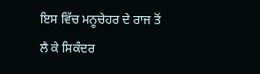ਇਸ ਵਿੱਚ ਮਨੂਚੇਹਰ ਦੇ ਰਾਜ ਤੋਂ ਲੈ ਕੇ ਸਿਕੰਦਰ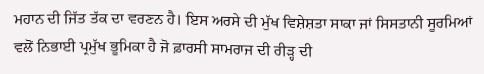ਮਹਾਨ ਦੀ ਜਿੱਤ ਤੱਕ ਦਾ ਵਰਣਨ ਹੈ। ਇਸ ਅਰਸੇ ਦੀ ਮੁੱਖ ਵਿਸ਼ੇਸ਼ਤਾ ਸਾਕਾ ਜਾਂ ਸਿਸਤਾਨੀ ਸੂਰਮਿਆਂ ਵਲੋਂ ਨਿਭਾਈ ਪ੍ਰਮੁੱਖ ਭੂਮਿਕਾ ਹੈ ਜੋ ਫ਼ਾਰਸੀ ਸਾਮਰਾਜ ਦੀ ਰੀੜ੍ਹ ਦੀ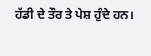ਹੱਡੀ ਦੇ ਤੌਰ ਤੇ ਪੇਸ਼ ਹੁੰਦੇ ਹਨ।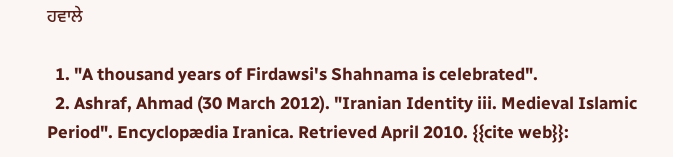ਹਵਾਲੇ

  1. "A thousand years of Firdawsi's Shahnama is celebrated".
  2. Ashraf, Ahmad (30 March 2012). "Iranian Identity iii. Medieval Islamic Period". Encyclopædia Iranica. Retrieved April 2010. {{cite web}}: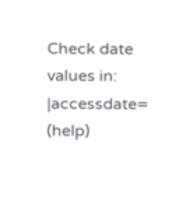Check date values in: |accessdate= (help)